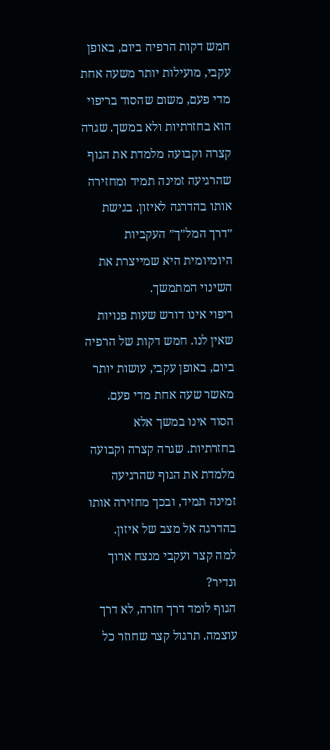חמש דקות הרפיה ביום, באופן עקבי, מועילות יותר משעה אחת מדי פעם, משום שהסוד בריפוי הוא בחזרתיות ולא במשך. שגרה קצרה וקבועה מלמדת את הגוף שהרגיעה זמינה תמיד ומחזירה אותו בהדרגה לאיזון. בגישת ״דרך המל״ך״ העקביות היומיומית היא שמייצרת את השינוי המתמשך.
ריפוי אינו דורש שעות פנויות שאין לנו. חמש דקות של הרפיה ביום, באופן עקבי, עושות יותר מאשר שעה אחת מדי פעם. הסוד אינו במשך אלא בחזרתיות. שגרה קצרה וקבועה מלמדת את הגוף שהרגיעה זמינה תמיד, ובכך מחזירה אותו בהדרגה אל מצב של איזון.
למה קצר ועקבי מנצח ארוך ונדיר?
הגוף לומד דרך חזרה, לא דרך עוצמה. תרגול קצר שחוזר כל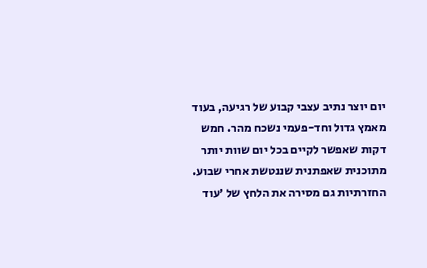יום יוצר נתיב עצבי קבוע של רגיעה, בעוד מאמץ גדול וחד-פעמי נשכח מהר. חמש דקות שאפשר לקיים בכל יום שוות יותר מתוכנית שאפתנית שננטשת אחרי שבוע.
החזרתיות גם מסירה את הלחץ של ׳עוד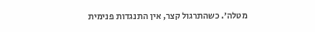מטלה׳. כשהתרגול קצר, אין התנגדות פנימית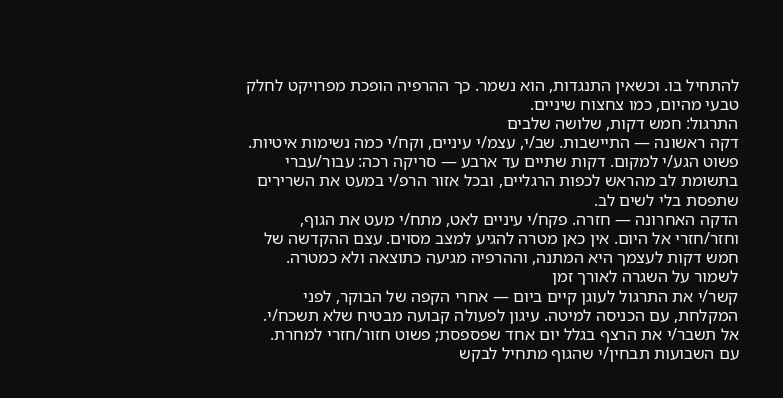להתחיל בו. וכשאין התנגדות, הוא נשמר. כך ההרפיה הופכת מפרויקט לחלק טבעי מהיום, כמו צחצוח שיניים.
התרגול: חמש דקות, שלושה שלבים
דקה ראשונה — התיישבות. שב/י, עצמ/י עיניים, וקח/י כמה נשימות איטיות. פשוט הגע/י למקום. דקות שתיים עד ארבע — סריקה רכה: עבור/עברי בתשומת לב מהראש לכפות הרגליים, ובכל אזור הרפ/י במעט את השרירים שתפסת בלי לשים לב.
הדקה האחרונה — חזרה. פקח/י עיניים לאט, מתח/י מעט את הגוף, וחזר/חזרי אל היום. אין כאן מטרה להגיע למצב מסוים. עצם ההקדשה של חמש דקות לעצמך היא המתנה, וההרפיה מגיעה כתוצאה ולא כמטרה.
לשמור על השגרה לאורך זמן
קשר/י את התרגול לעוגן קיים ביום — אחרי הקפה של הבוקר, לפני המקלחת, עם הכניסה למיטה. עיגון לפעולה קבועה מבטיח שלא תשכח/י. אל תשבר/י את הרצף בגלל יום אחד שפספסת; פשוט חזור/חזרי למחרת.
עם השבועות תבחין/י שהגוף מתחיל לבקש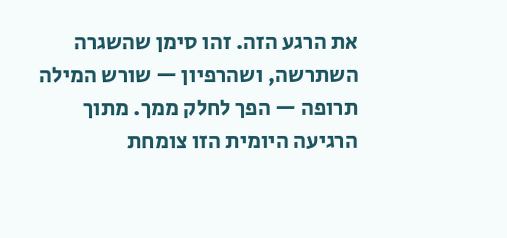את הרגע הזה. זהו סימן שהשגרה השתרשה, ושהרפיון — שורש המילה תרופה — הפך לחלק ממך. מתוך הרגיעה היומית הזו צומחת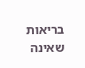בריאות שאינה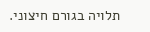תלויה בגורם חיצוני.